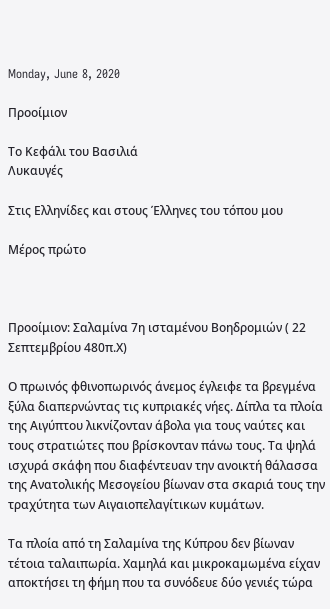Monday, June 8, 2020

Προοίμιον

Το Κεφάλι του Βασιλιά
Λυκαυγές

Στις Ελληνίδες και στους Έλληνες του τόπου μου

Μέρος πρώτο



Προοίμιον: Σαλαμίνα 7η ισταμένου Βοηδρομιών ( 22 Σεπτεμβρίου 480π.Χ)

Ο πρωινός φθινοπωρινός άνεμος έγλειφε τα βρεγμένα ξύλα διαπερνώντας τις κυπριακές νήες. Δίπλα τα πλοία της Αιγύπτου λικνίζονταν άβολα για τους ναύτες και τους στρατιώτες που βρίσκονταν πάνω τους. Τα ψηλά ισχυρά σκάφη που διαφέντευαν την ανοικτή θάλασσα της Ανατολικής Μεσογείου βίωναν στα σκαριά τους την τραχύτητα των Αιγαιοπελαγίτικων κυμάτων.

Τα πλοία από τη Σαλαμίνα της Κύπρου δεν βίωναν τέτοια ταλαιπωρία. Χαμηλά και μικροκαμωμένα είχαν αποκτήσει τη φήμη που τα συνόδευε δύο γενιές τώρα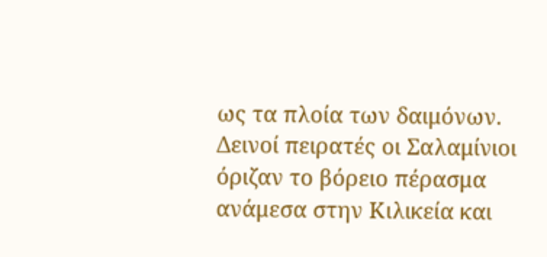ως τα πλοία των δαιμόνων. Δεινοί πειρατές οι Σαλαμίνιοι όριζαν το βόρειο πέρασμα ανάμεσα στην Κιλικεία και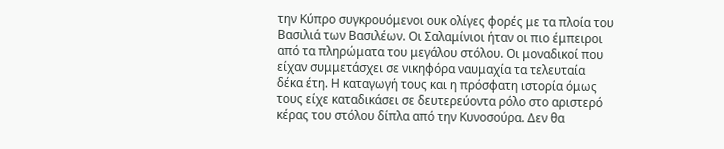την Κύπρο συγκρουόμενοι ουκ ολίγες φορές με τα πλοία του Βασιλιά των Βασιλέων. Οι Σαλαμίνιοι ήταν οι πιο έμπειροι από τα πληρώματα του μεγάλου στόλου. Οι μοναδικοί που είχαν συμμετάσχει σε νικηφόρα ναυμαχία τα τελευταία δέκα έτη. Η καταγωγή τους και η πρόσφατη ιστορία όμως τους είχε καταδικάσει σε δευτερεύοντα ρόλο στο αριστερό κέρας του στόλου δίπλα από την Κυνοσούρα. Δεν θα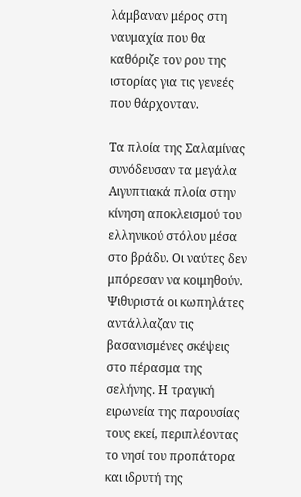λάμβαναν μέρος στη ναυμαχία που θα καθόριζε τον ρου της ιστορίας για τις γενεές που θάρχονταν.

Τα πλοία της Σαλαμίνας συνόδευσαν τα μεγάλα Αιγυπτιακά πλοία στην κίνηση αποκλεισμού του ελληνικού στόλου μέσα στο βράδυ. Οι ναύτες δεν μπόρεσαν να κοιμηθούν. Ψιθυριστά οι κωπηλάτες αντάλλαζαν τις βασανισμένες σκέψεις στο πέρασμα της σελήνης. Η τραγική ειρωνεία της παρουσίας τους εκεί, περιπλέοντας το νησί του προπάτορα και ιδρυτή της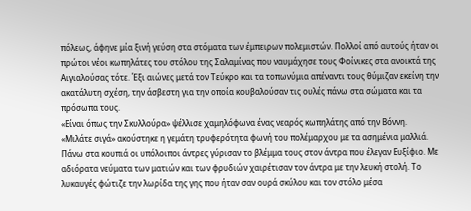πόλεως, άφηνε μία ξινή γεύση στα στόματα των έμπειρων πολεμιστών. Πολλοί από αυτούς ήταν οι πρώτοι νέοι κωπηλάτες του στόλου της Σαλαμίνας που ναυμάχησε τους Φοίνικες στα ανοικτά της Αιγιαλούσας τότε. Έξι αιώνες μετά τον Τεύκρο και τα τοπωνύμια απέναντι τους θύμιζαν εκείνη την ακατάλυτη σχέση, την άσβεστη για την οποία κουβαλούσαν τις ουλές πάνω στα σώματα και τα πρόσωπα τους.
«Είναι όπως την Σκυλλούρα» ψέλλισε χαμηλόφωνα ένας νεαρός κωπηλάτης από την Βόννη.
«Μιλάτε σιγά» ακούστηκε η γεμάτη τρυφερότητα φωνή του πολέμαρχου με τα ασημένια μαλλιά.
Πάνω στα κουπιά οι υπόλοιποι άντρες γύρισαν το βλέμμα τους στον άντρα που έλεγαν Ευξίφιο. Με αδιόρατα νεύματα των ματιών και των φρυδιών χαιρέτισαν τον άντρα με την λευκή στολή. Το λυκαυγές φώτιζε την λωρίδα της γης που ήταν σαν ουρά σκύλου και τον στόλο μέσα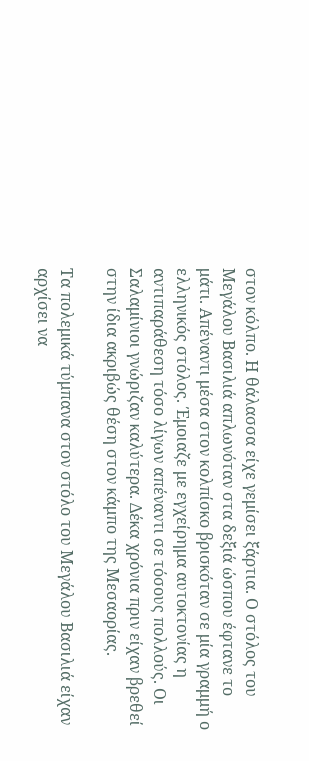στον κόλπο. Η θάλασσα είχε γεμίσει ξάρτια. Ο στόλος του Μεγάλου Βασιλιά απλωνόταν στα δεξιά ώσπου έφτανε το μάτι. Απέναντι μέσα στον κολπίσκο βρισκόταν σε μία γραμμή ο ελληνικός στόλος. Έμοιαζε με εγχείρημα αυτοκτονίας η αντιπαράθεση τόσο λίγων απέναντι σε τόσους πολλούς. Οι Σαλαμίνιοι γνώριζαν καλύτερα. Δέκα χρόνια πριν είχαν βρεθεί στην ίδια ακριβώς θέση στον κάμπο της Μεσαoρίας.

Τα πολεμικά τύμπανα στον στόλο του Μεγάλου Βασιλιά είχαν αρχίσει να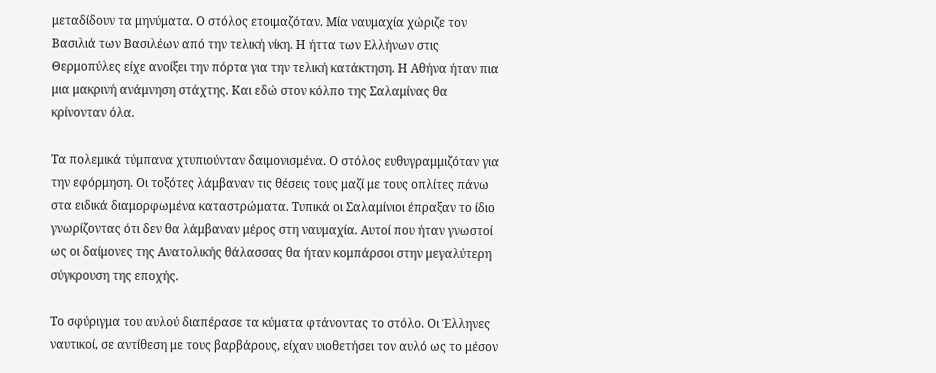μεταδίδουν τα μηνύματα. Ο στόλος ετοιμαζόταν. Μία ναυμαχία χώριζε τον Βασιλιά των Βασιλέων από την τελική νίκη. Η ήττα των Ελλήνων στις Θερμοπύλες είχε ανοίξει την πόρτα για την τελική κατάκτηση. Η Αθήνα ήταν πια μια μακρινή ανάμνηση στάχτης. Και εδώ στον κόλπο της Σαλαμίνας θα κρίνονταν όλα.

Τα πολεμικά τύμπανα χτυπιούνταν δαιμονισμένα. Ο στόλος ευθυγραμμιζόταν για την εφόρμηση. Οι τοξότες λάμβαναν τις θέσεις τους μαζί με τους οπλίτες πάνω στα ειδικά διαμορφωμένα καταστρώματα. Τυπικά οι Σαλαμίνιοι έπραξαν το ίδιο γνωρίζοντας ότι δεν θα λάμβαναν μέρος στη ναυμαχία. Αυτοί που ήταν γνωστοί ως οι δαίμονες της Ανατολικής θάλασσας θα ήταν κομπάρσοι στην μεγαλύτερη σύγκρουση της εποχής.

Το σφύριγμα του αυλού διαπέρασε τα κύματα φτάνοντας το στόλο. Οι Έλληνες ναυτικοί, σε αντίθεση με τους βαρβάρους, είχαν υιοθετήσει τον αυλό ως το μέσον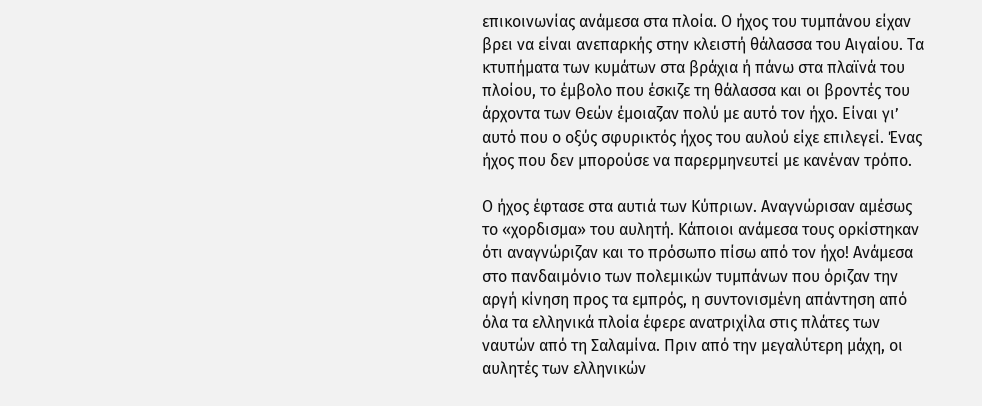επικοινωνίας ανάμεσα στα πλοία. Ο ήχος του τυμπάνου είχαν βρει να είναι ανεπαρκής στην κλειστή θάλασσα του Αιγαίου. Τα κτυπήματα των κυμάτων στα βράχια ή πάνω στα πλαϊνά του πλοίου, το έμβολο που έσκιζε τη θάλασσα και οι βροντές του άρχοντα των Θεών έμοιαζαν πολύ με αυτό τον ήχο. Είναι γι’ αυτό που ο οξύς σφυρικτός ήχος του αυλού είχε επιλεγεί. Ένας ήχος που δεν μπορούσε να παρερμηνευτεί με κανέναν τρόπο.

Ο ήχος έφτασε στα αυτιά των Κύπριων. Αναγνώρισαν αμέσως το «χορδισμα» του αυλητή. Κάποιοι ανάμεσα τους ορκίστηκαν ότι αναγνώριζαν και το πρόσωπο πίσω από τον ήχο! Ανάμεσα στο πανδαιμόνιο των πολεμικών τυμπάνων που όριζαν την αργή κίνηση προς τα εμπρός, η συντονισμένη απάντηση από όλα τα ελληνικά πλοία έφερε ανατριχίλα στις πλάτες των ναυτών από τη Σαλαμίνα. Πριν από την μεγαλύτερη μάχη, οι αυλητές των ελληνικών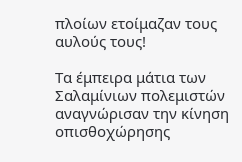πλοίων ετοίμαζαν τους αυλούς τους!

Τα έμπειρα μάτια των Σαλαμίνιων πολεμιστών αναγνώρισαν την κίνηση οπισθοχώρησης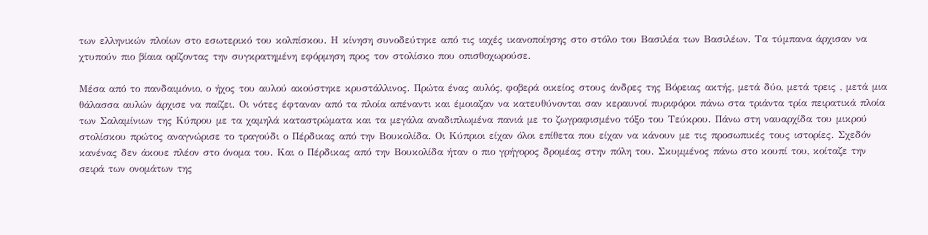των ελληνικών πλοίων στο εσωτερικό του κολπίσκου. Η κίνηση συνοδεύτηκε από τις ιαχές ικανοποίησης στο στόλο του Βασιλέα των Βασιλέων. Τα τύμπανα άρχισαν να χτυπούν πιο βίαια ορίζοντας την συγκρατημένη εφόρμηση προς τον στολίσκο που οπισθοχωρούσε.

Μέσα από το πανδαιμόνιο, ο ήχος του αυλού ακούστηκε κρυστάλλινος. Πρώτα ένας αυλός, φοβερά οικείος στους άνδρες της Βόρειας ακτής, μετά δύο, μετά τρεις , μετά μια θάλασσα αυλών άρχισε να παίζει. Οι νότες έφταναν από τα πλοία απέναντι και έμοιαζαν να κατευθύνονται σαν κεραυνοί πυριφόροι πάνω στα τριάντα τρία πειρατικά πλοία των Σαλαμίνιων της Κύπρου με τα χαμηλά καταστρώματα και τα μεγάλα αναδιπλωμένα πανιά με το ζωγραφισμένο τόξο του Τεύκρου. Πάνω στη ναυαρχίδα του μικρού στολίσκου πρώτος αναγνώρισε το τραγούδι ο Πέρδικας από την Βουκολίδα. Οι Κύπριοι είχαν όλοι επίθετα που είχαν να κάνουν με τις προσωπικές τους ιστορίες. Σχεδόν κανένας δεν άκουε πλέον στο όνομα του. Και ο Πέρδικας από την Βουκολίδα ήταν ο πιο γρήγορος δρομέας στην πόλη του. Σκυμμένος πάνω στο κουπί του, κοίταζε την σειρά των ονομάτων της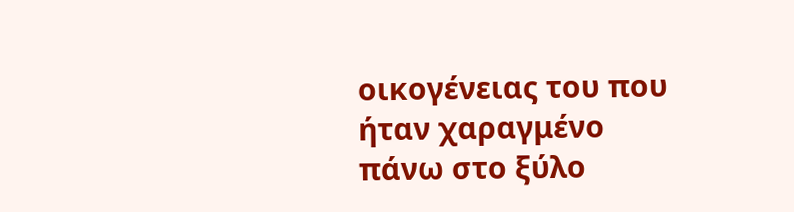οικογένειας του που ήταν χαραγμένο πάνω στο ξύλο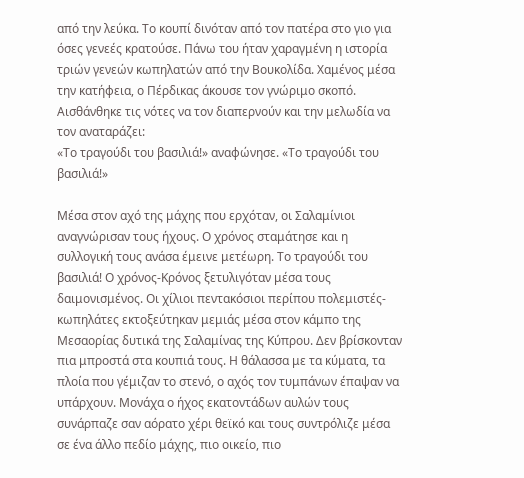από την λεύκα. Το κουπί δινόταν από τον πατέρα στο γιο για όσες γενεές κρατούσε. Πάνω του ήταν χαραγμένη η ιστορία τριών γενεών κωπηλατών από την Βουκολίδα. Χαμένος μέσα την κατήφεια, ο Πέρδικας άκουσε τον γνώριμο σκοπό. Αισθάνθηκε τις νότες να τον διαπερνούν και την μελωδία να τον αναταράζει:
«Το τραγούδι του βασιλιά!» αναφώνησε. «Το τραγούδι του βασιλιά!»

Μέσα στον αχό της μάχης που ερχόταν, οι Σαλαμίνιοι αναγνώρισαν τους ήχους. Ο χρόνος σταμάτησε και η συλλογική τους ανάσα έμεινε μετέωρη. Το τραγούδι του βασιλιά! Ο χρόνος-Κρόνος ξετυλιγόταν μέσα τους δαιμονισμένος. Οι χίλιοι πεντακόσιοι περίπου πολεμιστές-κωπηλάτες εκτοξεύτηκαν μεμιάς μέσα στον κάμπο της Μεσαορίας δυτικά της Σαλαμίνας της Κύπρου. Δεν βρίσκονταν πια μπροστά στα κουπιά τους. Η θάλασσα με τα κύματα, τα πλοία που γέμιζαν το στενό, ο αχός τον τυμπάνων έπαψαν να υπάρχουν. Μονάχα ο ήχος εκατοντάδων αυλών τους συνάρπαζε σαν αόρατο χέρι θεϊκό και τους συντρόλιζε μέσα σε ένα άλλο πεδίο μάχης, πιο οικείο, πιο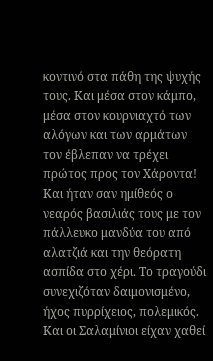κοντινό στα πάθη της ψυχής τους. Και μέσα στον κάμπο, μέσα στον κουρνιαχτό των αλόγων και των αρμάτων τον έβλεπαν να τρέχει πρώτος προς τον Χάροντα! Και ήταν σαν ημίθεός ο νεαρός βασιλιάς τους με τον πάλλευκο μανδύα του από αλατζιά και την θεόρατη ασπίδα στο χέρι. Το τραγούδι συνεχιζόταν δαιμονισμένο, ήχος πυρρίχειος, πολεμικός. Και οι Σαλαμίνιοι είχαν χαθεί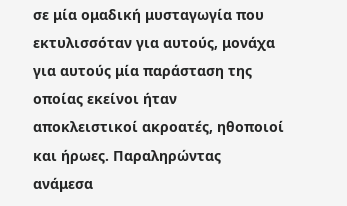σε μία ομαδική μυσταγωγία που εκτυλισσόταν για αυτούς, μονάχα για αυτούς μία παράσταση της οποίας εκείνοι ήταν αποκλειστικοί ακροατές, ηθοποιοί και ήρωες. Παραληρώντας ανάμεσα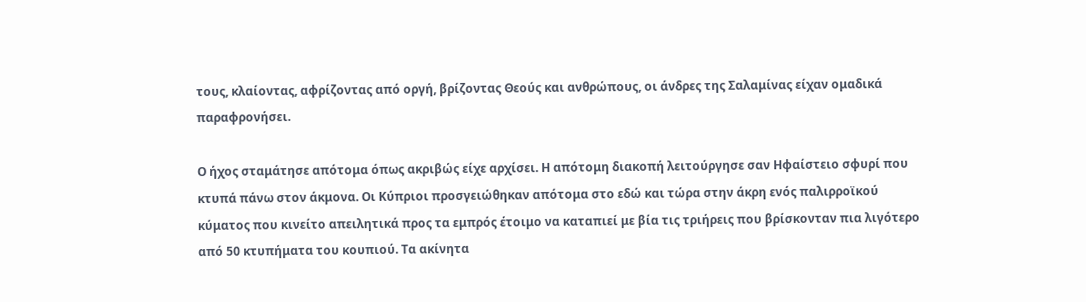τους, κλαίοντας, αφρίζοντας από οργή, βρίζοντας Θεούς και ανθρώπους, οι άνδρες της Σαλαμίνας είχαν ομαδικά παραφρονήσει.

Ο ήχος σταμάτησε απότομα όπως ακριβώς είχε αρχίσει. Η απότομη διακοπή λειτούργησε σαν Ηφαίστειο σφυρί που κτυπά πάνω στον άκμονα. Οι Κύπριοι προσγειώθηκαν απότομα στο εδώ και τώρα στην άκρη ενός παλιρροϊκού κύματος που κινείτο απειλητικά προς τα εμπρός έτοιμο να καταπιεί με βία τις τριήρεις που βρίσκονταν πια λιγότερο από 50 κτυπήματα του κουπιού. Τα ακίνητα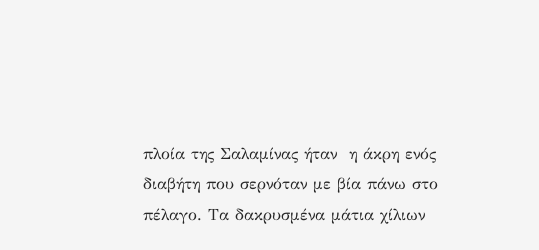πλοία της Σαλαμίνας ήταν  η άκρη ενός διαβήτη που σερνόταν με βία πάνω στο πέλαγο. Τα δακρυσμένα μάτια χίλιων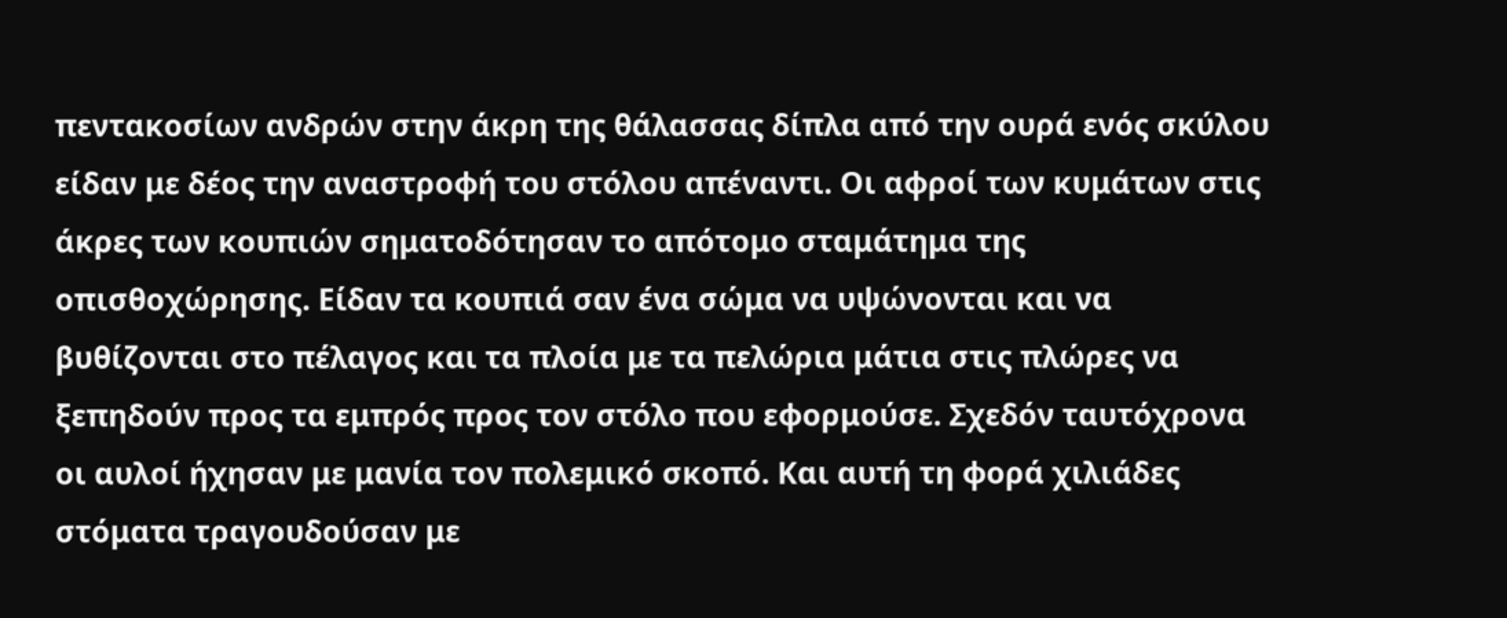πεντακοσίων ανδρών στην άκρη της θάλασσας δίπλα από την ουρά ενός σκύλου είδαν με δέος την αναστροφή του στόλου απέναντι. Οι αφροί των κυμάτων στις άκρες των κουπιών σηματοδότησαν το απότομο σταμάτημα της οπισθοχώρησης. Είδαν τα κουπιά σαν ένα σώμα να υψώνονται και να βυθίζονται στο πέλαγος και τα πλοία με τα πελώρια μάτια στις πλώρες να ξεπηδούν προς τα εμπρός προς τον στόλο που εφορμούσε. Σχεδόν ταυτόχρονα οι αυλοί ήχησαν με μανία τον πολεμικό σκοπό. Και αυτή τη φορά χιλιάδες στόματα τραγουδούσαν με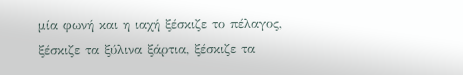μία φωνή και η ιαχή ξέσκιζε το πέλαγος, ξέσκιζε τα ξύλινα ξάρτια, ξέσκιζε τα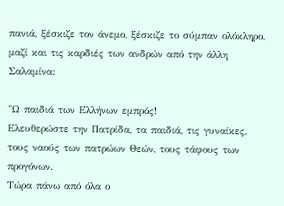πανιά, ξέσκιζε τον άνεμο, ξέσκιζε το σύμπαν ολόκληρο, μαζί και τις καρδιές των ανδρών από την άλλη Σαλαμίνα:

"Ω παιδιά των Ελλήνων εμπρός!
Ελευθερώστε την Πατρίδα, τα παιδιά, τις γυναίκες, τους ναούς των πατρώων Θεών, τους τάφους των προγόνων.
Τώρα πάνω από όλα ο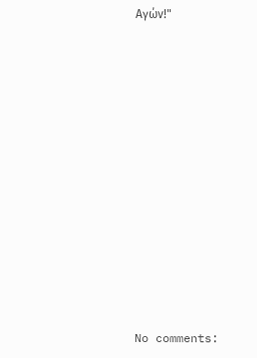Αγών!"













No comments: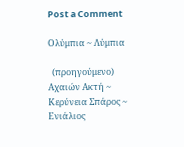Post a Comment

Ολύμπια ~ Λύμπια

  (προηγούμενο) Αχαιών Ακτή ~ Κερύνεια Σπάρος ~ Ενιάλιος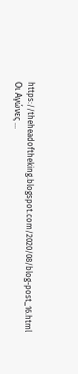https://theheadoftheking.blogspot.com/2020/08/blog-post_16.html   Οι Αγώνες ...